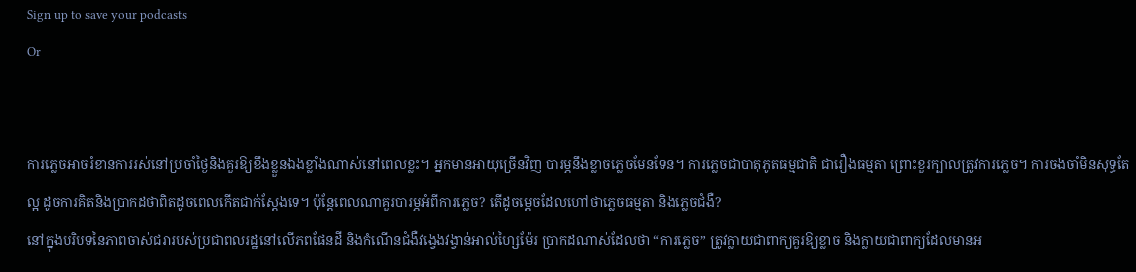Sign up to save your podcasts
Or


ការភ្លេចអាចរំខានការរស់នៅប្រចាំថ្ងៃនិងគួរឱ្យខឹងខ្លួនឯងខ្លាំងណាស់នៅពេលខ្លះ។ អ្នកមានអាយុច្រើនវិញ បារម្ភនឹងខ្លាចភ្លេចមែនទែន។ ការភ្លេចជាបាតុភូតធម្មជាតិ ជារឿងធម្មតា ព្រោះខួរក្បាលត្រូវការភ្លេច។ ការចងចាំមិនសុទ្ធតែល្អ ដូចការគិតនិងប្រាកដថាពិតដូចពេលកើតជាក់ស្តែងទេ។ ប៉ុន្តែពេលណាគួរបារម្ភអំពីការភ្លេច? តើដូចម្តេចដែលហៅថាភ្លេចធម្មតា និងភ្លេចជំងឺ?
នៅក្នុងបរិបទនៃភាពចាស់ជរារបស់ប្រជាពលរដ្ឋនៅលើភពផែនដី និងកំណើនជំងឺវង្វេងវង្វាន់អាល់ហ្សៃម៉ែរ ប្រាកដណាស់ដែលថា “ការភ្លេច” ត្រូវក្លាយជាពាក្យគួរឱ្យខ្លាច និងក្លាយជាពាក្យដែលមានអ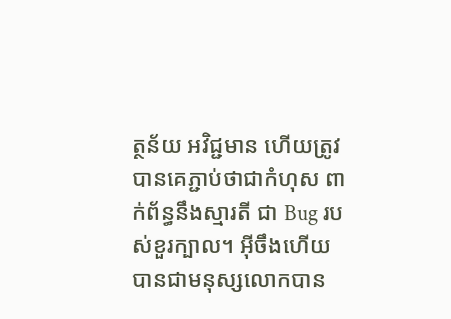ត្ថន័យ អវិជ្ជមាន ហើយត្រូវបានគេភ្ជាប់ថាជាកំហុស ពាក់ព័ន្ធនឹងស្មារតី ជា Bug របស់ខួរក្បាល។ អ៊ីចឹងហើយបានជាមនុស្សលោកបាន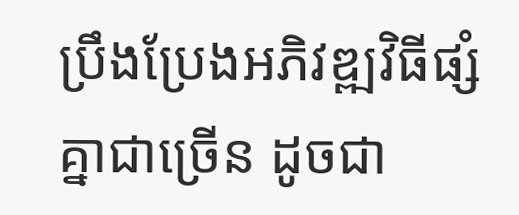ប្រឹងប្រែងអភិវឌ្ឍវិធីផ្សំគ្នាជាច្រើន ដូចជា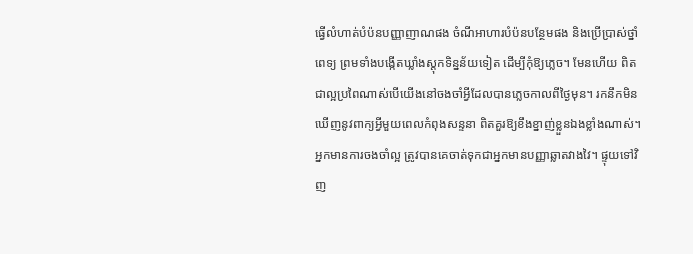ធ្វើលំហាត់បំប៉នបញ្ញាញាណផង ចំណីអាហារបំប៉នបន្ថែមផង និងប្រើប្រាស់ថ្នាំពេទ្យ ព្រមទាំងបង្កើតឃ្លាំងស្តុកទិន្នន័យទៀត ដើម្បីកុំឱ្យភ្លេច។ មែនហើយ ពិតជាល្អប្រពៃណាស់បើយើងនៅចងចាំអ្វីដែលបានភ្លេចកាលពីថ្ងៃមុន។ រកនឹកមិនឃើញនូវពាក្យអ្វីមួយពេលកំពុងសន្ទនា ពិតគួរឱ្យខឹងខ្នាញ់ខ្លួនឯងខ្លាំងណាស់។ អ្នកមានការចងចាំល្អ ត្រូវបានគេចាត់ទុកជាអ្នកមានបញ្ញាឆ្លាតវាងវៃ។ ផ្ទុយទៅវិញ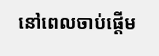នៅពេលចាប់ផ្តើម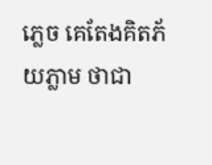ភ្លេច គេតែងគិតភ័យភ្លាម ថាជា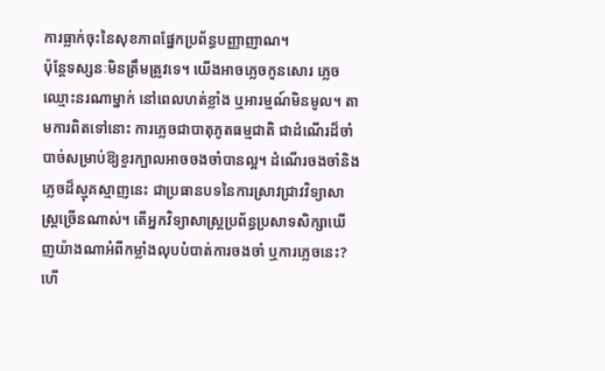ការធ្លាក់ចុះនៃសុខភាពផ្នែកប្រព័ន្ធបញ្ញាញាណ។
ប៉ុន្តែទស្សនៈមិនត្រឹមត្រូវទេ។ យើងអាចភ្លេចកូនសោរ ភ្លេចឈ្មោះនរណាម្នាក់ នៅពេលហត់ខ្លាំង ឬអារម្មណ៍មិនមូល។ តាមការពិតទៅនោះ ការភ្លេចជាបាតុភូតធម្មជាតិ ជាដំណើរដ៏ចាំបាច់សម្រាប់ឱ្យខួរក្បាលអាចចងចាំបានល្អ។ ដំណើរចងចាំនិងភ្លេចដ៏ស្មុគស្មាញនេះ ជាប្រធានបទនៃការស្រាវជ្រាវវិទ្យាសាស្ត្រច្រើនណាស់។ តើអ្នកវិទ្យាសាស្ត្រប្រព័ន្ធប្រសាទសិក្សាឃើញយ៉ាងណាអំពីកម្លាំងលុបបំបាត់ការចងចាំ ឬការភ្លេចនេះ? ហើ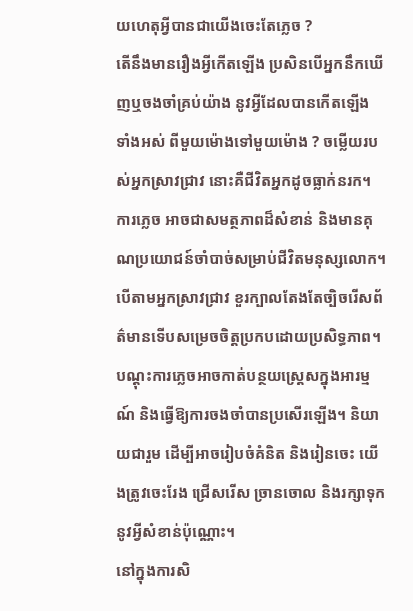យហេតុអ្វីបានជាយើងចេះតែភ្លេច ?
តើនឹងមានរឿងអ្វីកើតឡើង ប្រសិនបើអ្នកនឹកឃើញឬចងចាំគ្រប់យ៉ាង នូវអ្វីដែលបានកើតឡើង ទាំងអស់ ពីមួយម៉ោងទៅមួយម៉ោង ? ចម្លើយរបស់អ្នកស្រាវជ្រាវ នោះគឺជីវិតអ្នកដូចធ្លាក់នរក។ ការភ្លេច អាចជាសមត្ថភាពដ៏សំខាន់ និងមានគុណប្រយោជន៍ចាំបាច់សម្រាប់ជីវិតមនុស្សលោក។ បើតាមអ្នកស្រាវជ្រាវ ខួរក្បាលតែងតែច្បិចរើសព័ត៌មានទើបសម្រេចចិត្តប្រកបដោយប្រសិទ្ធភាព។ បណ្តុះការភ្លេចអាចកាត់បន្ថយស្ត្រេសក្នុងអារម្មណ៍ និងធ្វើឱ្យការចងចាំបានប្រសើរឡើង។ និយាយជារួម ដើម្បីអាចរៀបចំគំនិត និងរៀនចេះ យើងត្រូវចេះរែង ជ្រើសរើស ច្រានចោល និងរក្សាទុកនូវអ្វីសំខាន់ប៉ុណ្ណោះ។
នៅក្នុងការសិ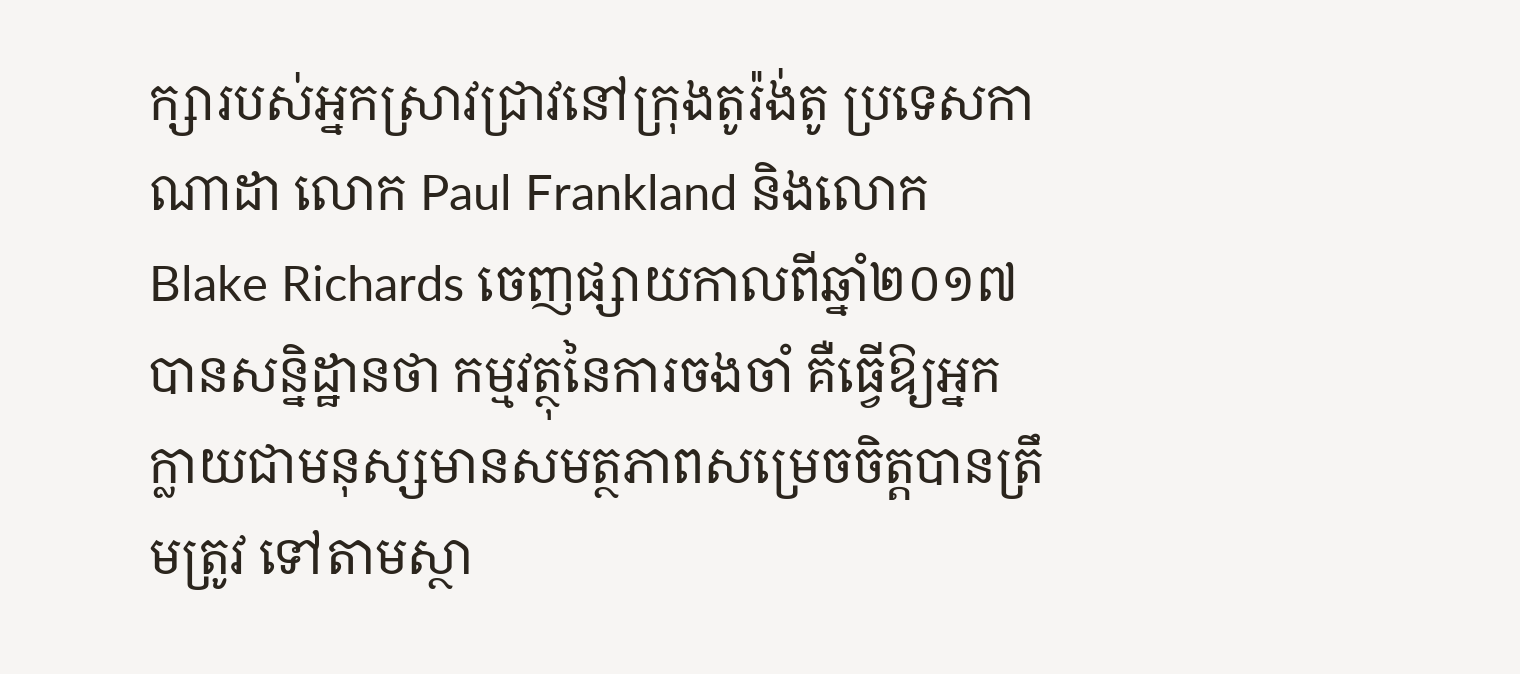ក្សារបស់អ្នកស្រាវជ្រាវនៅក្រុងតូរ៉ង់តូ ប្រទេសកាណាដា លោក Paul Frankland និងលោក Blake Richards ចេញផ្សាយកាលពីឆ្នាំ២០១៧ បានសន្និដ្ឋានថា កម្មវត្ថុនៃការចងចាំ គឺធ្វើឱ្យអ្នកក្លាយជាមនុស្សមានសមត្ថភាពសម្រេចចិត្តបានត្រឹមត្រូវ ទៅតាមស្ថា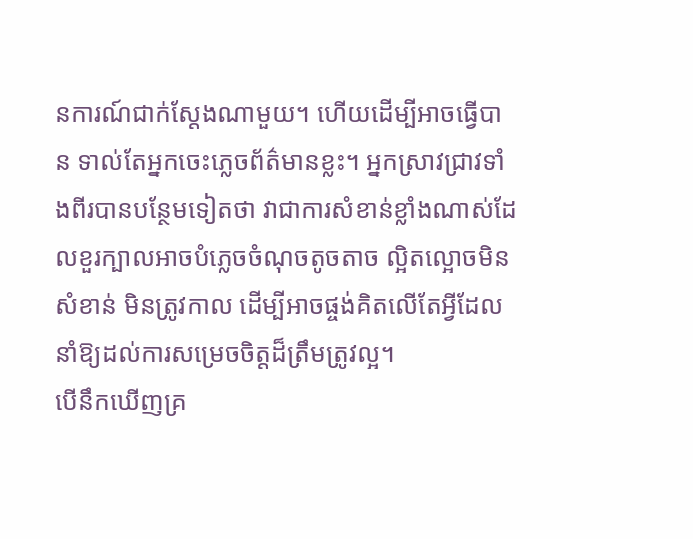នការណ៍ជាក់ស្តែងណាមួយ។ ហើយដើម្បីអាចធ្វើបាន ទាល់តែអ្នកចេះភ្លេចព័ត៌មានខ្លះ។ អ្នកស្រាវជ្រាវទាំងពីរបានបន្ថែមទៀតថា វាជាការសំខាន់ខ្លាំងណាស់ដែលខួរក្បាលអាចបំភ្លេចចំណុចតូចតាច ល្អិតល្អោចមិនសំខាន់ មិនត្រូវកាល ដើម្បីអាចផ្ចង់គិតលើតែអ្វីដែលនាំឱ្យដល់ការសម្រេចចិត្តដ៏ត្រឹមត្រូវល្អ។
បើនឹកឃើញគ្រ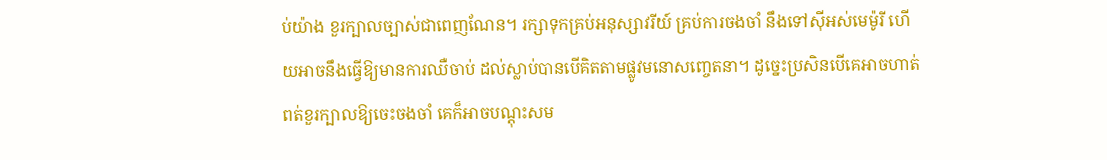ប់យ៉ាង ខួរក្បាលច្បាស់ជាពេញណែន។ រក្សាទុកគ្រប់អនុស្សាវរីយ៍ គ្រប់ការចងចាំ នឹងទៅស៊ីអស់មេម៉ូរី ហើយអាចនឹងធ្វើឱ្យមានការឈឺចាប់ ដល់ស្លាប់បានបើគិតតាមផ្លូវមនោសញ្ចេតនា។ ដូច្នេះប្រសិនបើគេអាចហាត់ពត់ខួរក្បាលឱ្យចេះចងចាំ គេក៏អាចបណ្តុះសម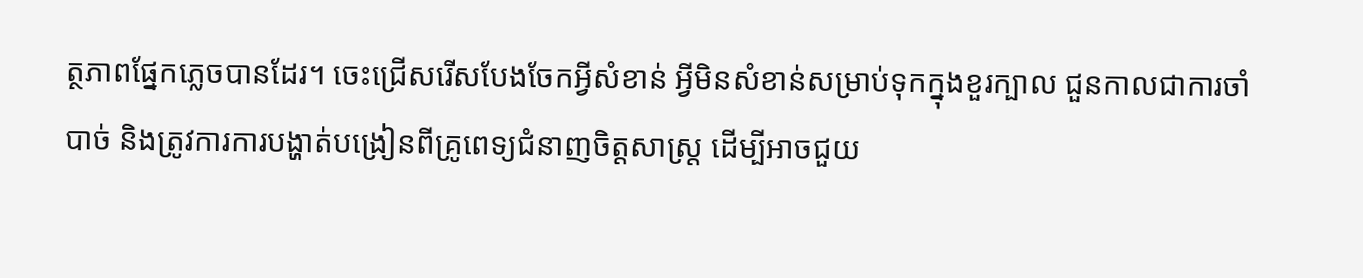ត្ថភាពផ្នែកភ្លេចបានដែរ។ ចេះជ្រើសរើសបែងចែកអ្វីសំខាន់ អ្វីមិនសំខាន់សម្រាប់ទុកក្នុងខួរក្បាល ជួនកាលជាការចាំបាច់ និងត្រូវការការបង្ហាត់បង្រៀនពីគ្រូពេទ្យជំនាញចិត្តសាស្ត្រ ដើម្បីអាចជួយ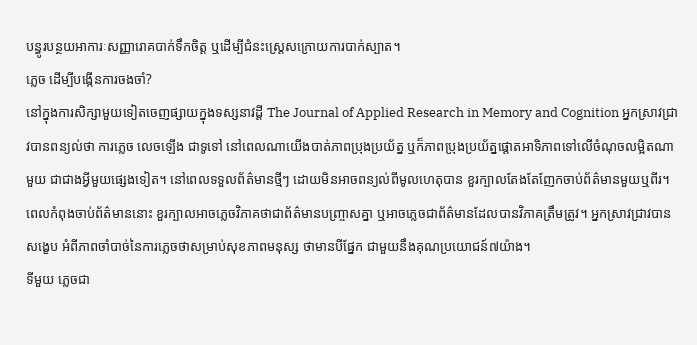បន្ធូរបន្ថយអាការៈសញ្ញារោគបាក់ទឹកចិត្ត ឬដើម្បីជំនះស្ត្រេសក្រោយការបាក់ស្បាត។
ភ្លេច ដើម្បីបង្កើនការចងចាំ?
នៅក្នុងការសិក្សាមួយទៀតចេញផ្សាយក្នុងទស្សនាវដ្តី The Journal of Applied Research in Memory and Cognition អ្នកស្រាវជ្រាវបានពន្យល់ថា ការភ្លេច លេចឡើង ជាទូទៅ នៅពេលណាយើងបាត់ភាពប្រុងប្រយ័ត្ន ឬក៏ភាពប្រុងប្រយ័ត្នផ្តោតអាទិភាពទៅលើចំណុចលម្អិតណាមួយ ជាជាងអ្វីមួយផ្សេងទៀត។ នៅពេលទទួលព័ត៌មានថ្មីៗ ដោយមិនអាចពន្យល់ពីមូលហេតុបាន ខួរក្បាលតែងតែញែកចាប់ព័ត៌មានមួយឬពីរ។ ពេលកំពុងចាប់ព័ត៌មាននោះ ខួរក្បាលអាចភ្លេចវិភាគថាជាព័ត៌មានបញ្ច្រាសគ្នា ឬអាចភ្លេចជាព័ត៌មានដែលបានវិភាគត្រឹមត្រូវ។ អ្នកស្រាវជ្រាវបានសង្ខេប អំពីភាពចាំបាច់នៃការភ្លេចថាសម្រាប់សុខភាពមនុស្ស ថាមានបីផ្នែក ជាមួយនឹងគុណប្រយោជន៍៧យ៉ាង។
ទីមួយ ភ្លេចជា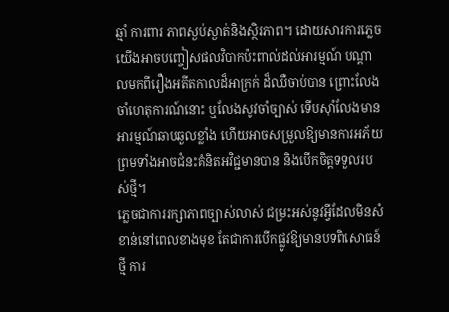ឆ្មាំ ការពារ ភាពស្ងប់ស្ងាត់និងស្ថិរភាព។ ដោយសារការភ្លេច យើងអាចបញ្ចៀសផលវិបាកប៉ះពាល់ដល់អារម្មណ៍ បណ្តាលមកពីរឿងអតីតកាលដ៏អាក្រក់ ដ៏ឈឺចាប់បាន ព្រោះលែងចាំហេតុការណ៍នោះ ឬលែងសូវចាំច្បាស់ ទើបស៊ាំលែងមានអារម្មណ៍ឆាបឆួលខ្លាំង ហើយអាចសម្រួលឱ្យមានការអភ័យ ព្រមទាំងអាចជំនះគំនិតអវិជ្ជមានបាន និងបើកចិត្តទទួលរបស់ថ្មី។
ភ្លេចជាការរក្សាភាពច្បាស់លាស់ ជម្រះអស់នូវអ្វីដែលមិនសំខាន់នៅពេលខាងមុខ តែជាការបើកផ្លូវឱ្យមានបទពិសោធន៍ថ្មី ការ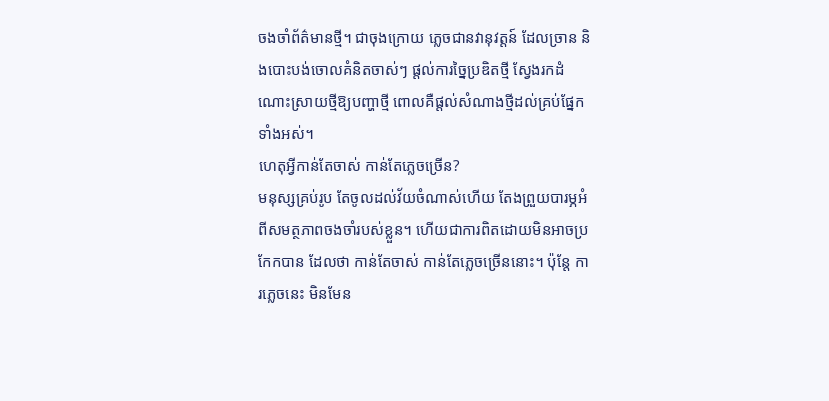ចងចាំព័ត៌មានថ្មី។ ជាចុងក្រោយ ភ្លេចជានវានុវត្តន៍ ដែលច្រាន និងបោះបង់ចោលគំនិតចាស់ៗ ផ្តល់ការច្នៃប្រឌិតថ្មី ស្វែងរកដំណោះស្រាយថ្មីឱ្យបញ្ហាថ្មី ពោលគឺផ្តល់សំណាងថ្មីដល់គ្រប់ផ្នែកទាំងអស់។
ហេតុអ្វីកាន់តែចាស់ កាន់តែភ្លេចច្រើន?
មនុស្សគ្រប់រូប តែចូលដល់វ័យចំណាស់ហើយ តែងព្រួយបារម្ភអំពីសមត្ថភាពចងចាំរបស់ខ្លួន។ ហើយជាការពិតដោយមិនអាចប្រកែកបាន ដែលថា កាន់តែចាស់ កាន់តែភ្លេចច្រើននោះ។ ប៉ុន្តែ ការភ្លេចនេះ មិនមែន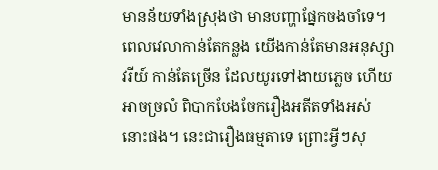មានន័យទាំងស្រុងថា មានបញ្ហាផ្នែកចងចាំទេ។
ពេលវេលាកាន់តែកន្លង យើងកាន់តែមានអនុស្សាវរីយ៍ កាន់តែច្រើន ដែលយូរទៅងាយភ្លេច ហើយអាចច្រលំ ពិបាកបែងចែករឿងអតីតទាំងអស់នោះផង។ នេះជារឿងធម្មតាទេ ព្រោះអ្វីៗសុ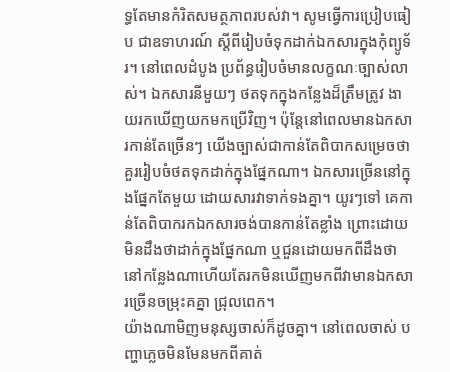ទ្ធតែមានកំរិតសមត្ថភាពរបស់វា។ សូមធ្វើការប្រៀបធៀប ជាឧទាហរណ៍ ស្តីពីរៀបចំទុកដាក់ឯកសារក្នុងកុំព្យូទ័រ។ នៅពេលដំបូង ប្រព័ន្ធរៀបចំមានលក្ខណៈច្បាស់លាស់។ ឯកសារនីមួយៗ ថតទុកក្នុងកន្លែងដ៏ត្រឹមត្រូវ ងាយរកឃើញយកមកប្រើវិញ។ ប៉ុន្តែនៅពេលមានឯកសារកាន់តែច្រើនៗ យើងច្បាស់ជាកាន់តែពិបាកសម្រេចថាគួររៀបចំថតទុកដាក់ក្នុងផ្នែកណា។ ឯកសារច្រើននៅក្នុងផ្នែកតែមួយ ដោយសារវាទាក់ទងគ្នា។ យូរៗទៅ គេកាន់តែពិបាករកឯកសារចង់បានកាន់តែខ្លាំង ព្រោះដោយមិនដឹងថាដាក់ក្នុងផ្នែកណា ឬជួនដោយមកពីដឹងថានៅកន្លែងណាហើយតែរកមិនឃើញមកពីវាមានឯកសារច្រើនចម្រុះគគ្នា ជ្រុលពេក។
យ៉ាងណាមិញមនុស្សចាស់ក៏ដូចគ្នា។ នៅពេលចាស់ បញ្ហាភ្លេចមិនមែនមកពីគាត់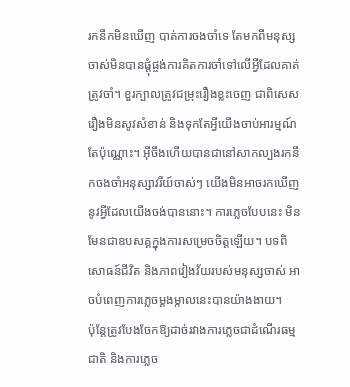រកនឹកមិនឃើញ បាត់ការចងចាំទេ តែមកពីមនុស្សចាស់មិនបានផ្តុំផ្ចង់ការគិតការចាំទៅលើអ្វីដែលគាត់ត្រូវចាំ។ ខួរក្បាលត្រូវជម្រុះរឿងខ្លះចេញ ជាពិសេសរឿងមិនសូវសំខាន់ និងទុកតែអ្វីយើងចាប់អារម្មណ៍តែប៉ុណ្ណោះ។ អ៊ីចឹងហើយបានជានៅសាកល្បងរកនឹកចងចាំអនុស្សាវរីយ៍ចាស់ៗ យើងមិនអាចរកឃើញនូវអ្វីដែលយើងចង់បាននោះ។ ការភ្លេចបែបនេះ មិនមែនជាឧបសគ្គក្នុងការសម្រេចចិត្តឡើយ។ បទពិសោធន៍ជីវិត និងភាពវៀងវ័យរបស់មនុស្សចាស់ អាចបំពេញការភ្លេចម្តងម្កាលនេះបានយ៉ាងងាយ។
ប៉ុន្តែត្រូវបែងចែកឱ្យដាច់រវាងការភ្លេចជាដំណើរធម្មជាតិ និងការភ្លេច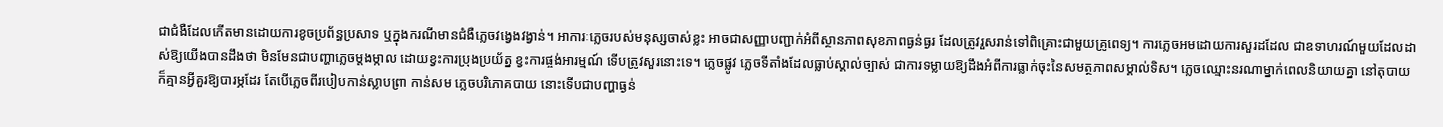ជាជំងឺដែលកើតមានដោយការខូចប្រព័ន្ធប្រសាទ ឬក្នុងករណីមានជំងឺភ្លេចវង្វេងវង្វាន់។ អាការៈភ្លេចរបស់មនុស្សចាស់ខ្លះ អាចជាសញ្ញាបញ្ជាក់អំពីស្ថានភាពសុខភាពធ្ងន់ធ្ងរ ដែលត្រូវរួសរាន់ទៅពិគ្រោះជាមួយគ្រូពេទ្យ។ ការភ្លេចអមដោយការសួរដដែល ជាឧទាហរណ៍មួយដែលដាស់ឱ្យយើងបានដឹងថា មិនមែនជាបញ្ហាភ្លេចម្តងម្កាល ដោយខ្វះការប្រុងប្រយ័ត្ន ខ្វះការផ្ចង់អារម្មណ៍ ទើបត្រូវសួរនោះទេ។ ភ្លេចផ្លូវ ភ្លេចទីតាំងដែលធ្លាប់ស្គាល់ច្បាស់ ជាការទម្លាយឱ្យដឹងអំពីការធ្លាក់ចុះនៃសមត្ថភាពសម្គាល់ទិស។ ភ្លេចឈ្មោះនរណាម្នាក់ពេលនិយាយគ្នា នៅតុបាយ ក៏គ្មានអ្វីគួរឱ្យបារម្ភដែរ តែបើភ្លេចពីរបៀបកាន់ស្លាបព្រា កាន់សម ភ្លេចបរិភោគបាយ នោះទើបជាបញ្ហាធ្ងន់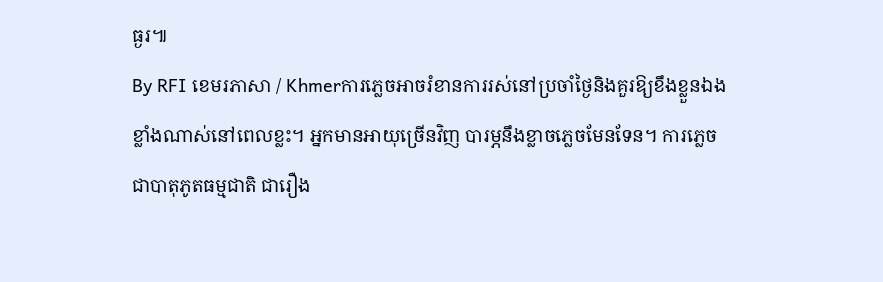ធ្ងរ៕
By RFI ខេមរភាសា / Khmerការភ្លេចអាចរំខានការរស់នៅប្រចាំថ្ងៃនិងគួរឱ្យខឹងខ្លួនឯងខ្លាំងណាស់នៅពេលខ្លះ។ អ្នកមានអាយុច្រើនវិញ បារម្ភនឹងខ្លាចភ្លេចមែនទែន។ ការភ្លេចជាបាតុភូតធម្មជាតិ ជារឿង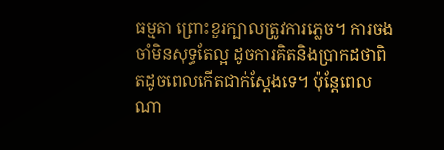ធម្មតា ព្រោះខួរក្បាលត្រូវការភ្លេច។ ការចងចាំមិនសុទ្ធតែល្អ ដូចការគិតនិងប្រាកដថាពិតដូចពេលកើតជាក់ស្តែងទេ។ ប៉ុន្តែពេលណា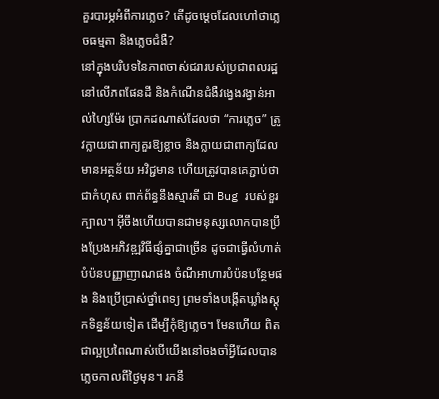គួរបារម្ភអំពីការភ្លេច? តើដូចម្តេចដែលហៅថាភ្លេចធម្មតា និងភ្លេចជំងឺ?
នៅក្នុងបរិបទនៃភាពចាស់ជរារបស់ប្រជាពលរដ្ឋនៅលើភពផែនដី និងកំណើនជំងឺវង្វេងវង្វាន់អាល់ហ្សៃម៉ែរ ប្រាកដណាស់ដែលថា “ការភ្លេច” ត្រូវក្លាយជាពាក្យគួរឱ្យខ្លាច និងក្លាយជាពាក្យដែលមានអត្ថន័យ អវិជ្ជមាន ហើយត្រូវបានគេភ្ជាប់ថាជាកំហុស ពាក់ព័ន្ធនឹងស្មារតី ជា Bug របស់ខួរក្បាល។ អ៊ីចឹងហើយបានជាមនុស្សលោកបានប្រឹងប្រែងអភិវឌ្ឍវិធីផ្សំគ្នាជាច្រើន ដូចជាធ្វើលំហាត់បំប៉នបញ្ញាញាណផង ចំណីអាហារបំប៉នបន្ថែមផង និងប្រើប្រាស់ថ្នាំពេទ្យ ព្រមទាំងបង្កើតឃ្លាំងស្តុកទិន្នន័យទៀត ដើម្បីកុំឱ្យភ្លេច។ មែនហើយ ពិតជាល្អប្រពៃណាស់បើយើងនៅចងចាំអ្វីដែលបានភ្លេចកាលពីថ្ងៃមុន។ រកនឹ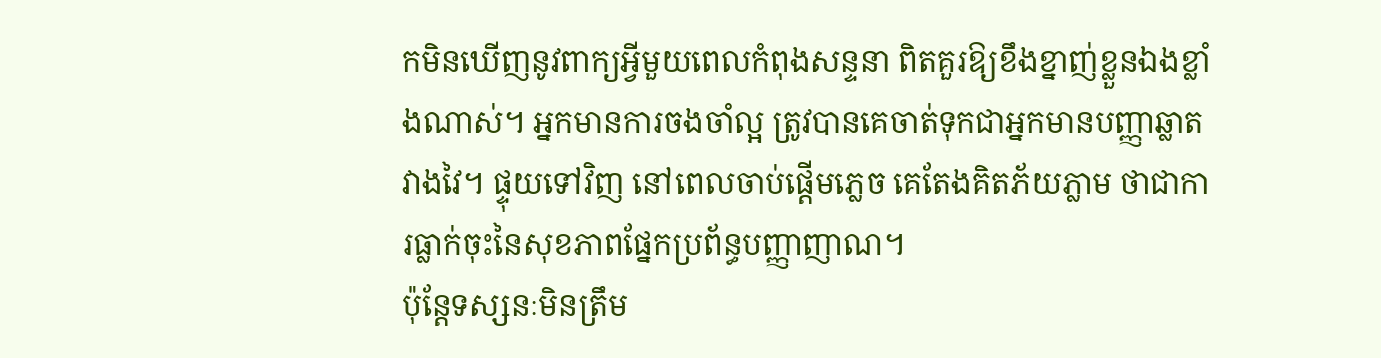កមិនឃើញនូវពាក្យអ្វីមួយពេលកំពុងសន្ទនា ពិតគួរឱ្យខឹងខ្នាញ់ខ្លួនឯងខ្លាំងណាស់។ អ្នកមានការចងចាំល្អ ត្រូវបានគេចាត់ទុកជាអ្នកមានបញ្ញាឆ្លាតវាងវៃ។ ផ្ទុយទៅវិញ នៅពេលចាប់ផ្តើមភ្លេច គេតែងគិតភ័យភ្លាម ថាជាការធ្លាក់ចុះនៃសុខភាពផ្នែកប្រព័ន្ធបញ្ញាញាណ។
ប៉ុន្តែទស្សនៈមិនត្រឹម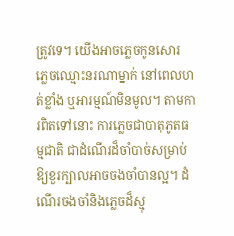ត្រូវទេ។ យើងអាចភ្លេចកូនសោរ ភ្លេចឈ្មោះនរណាម្នាក់ នៅពេលហត់ខ្លាំង ឬអារម្មណ៍មិនមូល។ តាមការពិតទៅនោះ ការភ្លេចជាបាតុភូតធម្មជាតិ ជាដំណើរដ៏ចាំបាច់សម្រាប់ឱ្យខួរក្បាលអាចចងចាំបានល្អ។ ដំណើរចងចាំនិងភ្លេចដ៏ស្មុ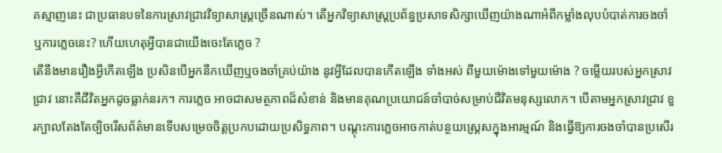គស្មាញនេះ ជាប្រធានបទនៃការស្រាវជ្រាវវិទ្យាសាស្ត្រច្រើនណាស់។ តើអ្នកវិទ្យាសាស្ត្រប្រព័ន្ធប្រសាទសិក្សាឃើញយ៉ាងណាអំពីកម្លាំងលុបបំបាត់ការចងចាំ ឬការភ្លេចនេះ? ហើយហេតុអ្វីបានជាយើងចេះតែភ្លេច ?
តើនឹងមានរឿងអ្វីកើតឡើង ប្រសិនបើអ្នកនឹកឃើញឬចងចាំគ្រប់យ៉ាង នូវអ្វីដែលបានកើតឡើង ទាំងអស់ ពីមួយម៉ោងទៅមួយម៉ោង ? ចម្លើយរបស់អ្នកស្រាវជ្រាវ នោះគឺជីវិតអ្នកដូចធ្លាក់នរក។ ការភ្លេច អាចជាសមត្ថភាពដ៏សំខាន់ និងមានគុណប្រយោជន៍ចាំបាច់សម្រាប់ជីវិតមនុស្សលោក។ បើតាមអ្នកស្រាវជ្រាវ ខួរក្បាលតែងតែច្បិចរើសព័ត៌មានទើបសម្រេចចិត្តប្រកបដោយប្រសិទ្ធភាព។ បណ្តុះការភ្លេចអាចកាត់បន្ថយស្ត្រេសក្នុងអារម្មណ៍ និងធ្វើឱ្យការចងចាំបានប្រសើរ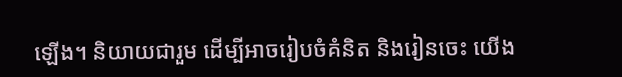ឡើង។ និយាយជារួម ដើម្បីអាចរៀបចំគំនិត និងរៀនចេះ យើង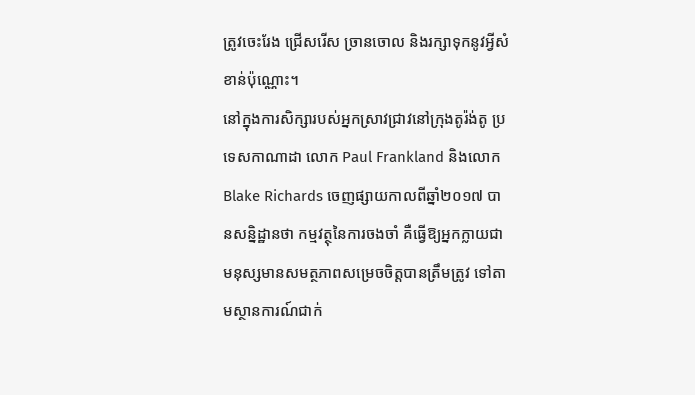ត្រូវចេះរែង ជ្រើសរើស ច្រានចោល និងរក្សាទុកនូវអ្វីសំខាន់ប៉ុណ្ណោះ។
នៅក្នុងការសិក្សារបស់អ្នកស្រាវជ្រាវនៅក្រុងតូរ៉ង់តូ ប្រទេសកាណាដា លោក Paul Frankland និងលោក Blake Richards ចេញផ្សាយកាលពីឆ្នាំ២០១៧ បានសន្និដ្ឋានថា កម្មវត្ថុនៃការចងចាំ គឺធ្វើឱ្យអ្នកក្លាយជាមនុស្សមានសមត្ថភាពសម្រេចចិត្តបានត្រឹមត្រូវ ទៅតាមស្ថានការណ៍ជាក់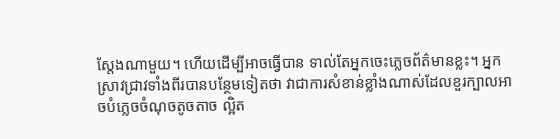ស្តែងណាមួយ។ ហើយដើម្បីអាចធ្វើបាន ទាល់តែអ្នកចេះភ្លេចព័ត៌មានខ្លះ។ អ្នកស្រាវជ្រាវទាំងពីរបានបន្ថែមទៀតថា វាជាការសំខាន់ខ្លាំងណាស់ដែលខួរក្បាលអាចបំភ្លេចចំណុចតូចតាច ល្អិត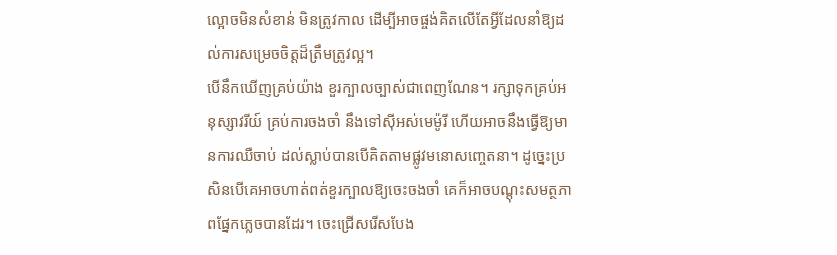ល្អោចមិនសំខាន់ មិនត្រូវកាល ដើម្បីអាចផ្ចង់គិតលើតែអ្វីដែលនាំឱ្យដល់ការសម្រេចចិត្តដ៏ត្រឹមត្រូវល្អ។
បើនឹកឃើញគ្រប់យ៉ាង ខួរក្បាលច្បាស់ជាពេញណែន។ រក្សាទុកគ្រប់អនុស្សាវរីយ៍ គ្រប់ការចងចាំ នឹងទៅស៊ីអស់មេម៉ូរី ហើយអាចនឹងធ្វើឱ្យមានការឈឺចាប់ ដល់ស្លាប់បានបើគិតតាមផ្លូវមនោសញ្ចេតនា។ ដូច្នេះប្រសិនបើគេអាចហាត់ពត់ខួរក្បាលឱ្យចេះចងចាំ គេក៏អាចបណ្តុះសមត្ថភាពផ្នែកភ្លេចបានដែរ។ ចេះជ្រើសរើសបែង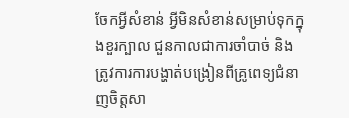ចែកអ្វីសំខាន់ អ្វីមិនសំខាន់សម្រាប់ទុកក្នុងខួរក្បាល ជួនកាលជាការចាំបាច់ និងត្រូវការការបង្ហាត់បង្រៀនពីគ្រូពេទ្យជំនាញចិត្តសា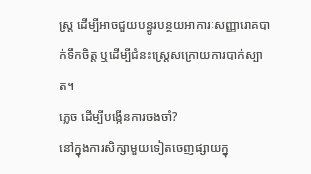ស្ត្រ ដើម្បីអាចជួយបន្ធូរបន្ថយអាការៈសញ្ញារោគបាក់ទឹកចិត្ត ឬដើម្បីជំនះស្ត្រេសក្រោយការបាក់ស្បាត។
ភ្លេច ដើម្បីបង្កើនការចងចាំ?
នៅក្នុងការសិក្សាមួយទៀតចេញផ្សាយក្នុ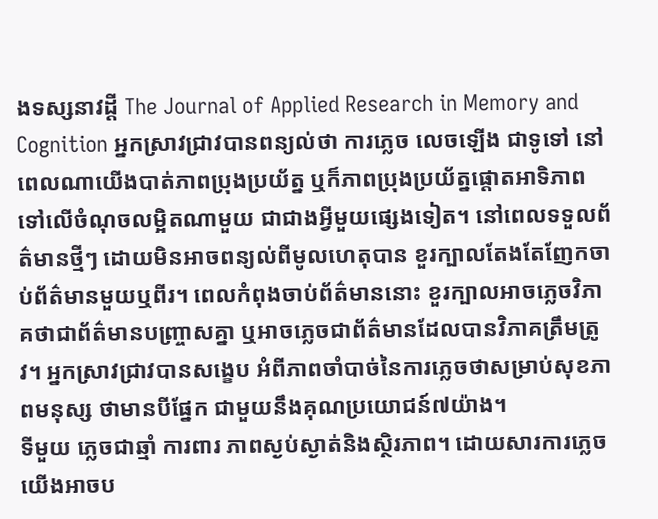ងទស្សនាវដ្តី The Journal of Applied Research in Memory and Cognition អ្នកស្រាវជ្រាវបានពន្យល់ថា ការភ្លេច លេចឡើង ជាទូទៅ នៅពេលណាយើងបាត់ភាពប្រុងប្រយ័ត្ន ឬក៏ភាពប្រុងប្រយ័ត្នផ្តោតអាទិភាពទៅលើចំណុចលម្អិតណាមួយ ជាជាងអ្វីមួយផ្សេងទៀត។ នៅពេលទទួលព័ត៌មានថ្មីៗ ដោយមិនអាចពន្យល់ពីមូលហេតុបាន ខួរក្បាលតែងតែញែកចាប់ព័ត៌មានមួយឬពីរ។ ពេលកំពុងចាប់ព័ត៌មាននោះ ខួរក្បាលអាចភ្លេចវិភាគថាជាព័ត៌មានបញ្ច្រាសគ្នា ឬអាចភ្លេចជាព័ត៌មានដែលបានវិភាគត្រឹមត្រូវ។ អ្នកស្រាវជ្រាវបានសង្ខេប អំពីភាពចាំបាច់នៃការភ្លេចថាសម្រាប់សុខភាពមនុស្ស ថាមានបីផ្នែក ជាមួយនឹងគុណប្រយោជន៍៧យ៉ាង។
ទីមួយ ភ្លេចជាឆ្មាំ ការពារ ភាពស្ងប់ស្ងាត់និងស្ថិរភាព។ ដោយសារការភ្លេច យើងអាចប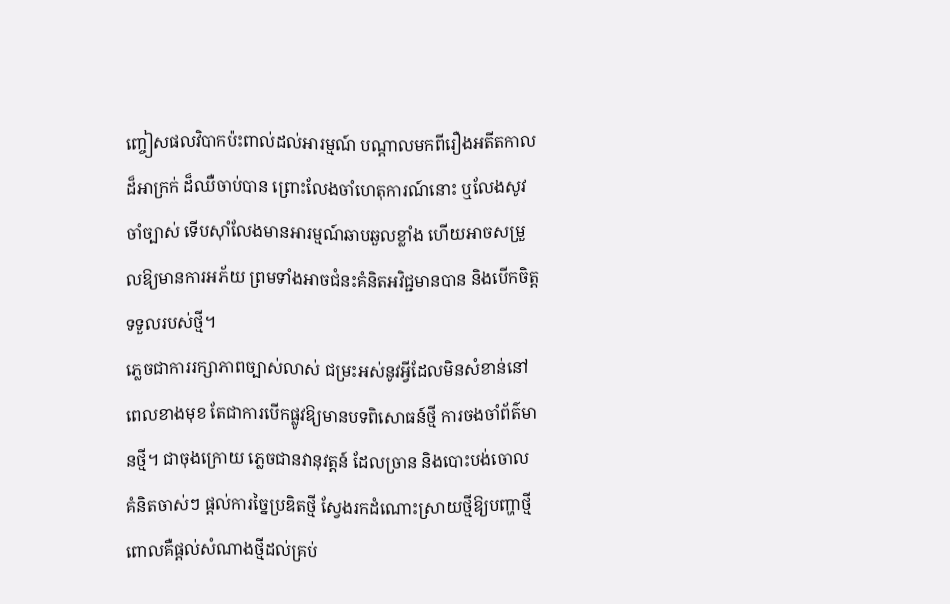ញ្ចៀសផលវិបាកប៉ះពាល់ដល់អារម្មណ៍ បណ្តាលមកពីរឿងអតីតកាលដ៏អាក្រក់ ដ៏ឈឺចាប់បាន ព្រោះលែងចាំហេតុការណ៍នោះ ឬលែងសូវចាំច្បាស់ ទើបស៊ាំលែងមានអារម្មណ៍ឆាបឆួលខ្លាំង ហើយអាចសម្រួលឱ្យមានការអភ័យ ព្រមទាំងអាចជំនះគំនិតអវិជ្ជមានបាន និងបើកចិត្តទទួលរបស់ថ្មី។
ភ្លេចជាការរក្សាភាពច្បាស់លាស់ ជម្រះអស់នូវអ្វីដែលមិនសំខាន់នៅពេលខាងមុខ តែជាការបើកផ្លូវឱ្យមានបទពិសោធន៍ថ្មី ការចងចាំព័ត៌មានថ្មី។ ជាចុងក្រោយ ភ្លេចជានវានុវត្តន៍ ដែលច្រាន និងបោះបង់ចោលគំនិតចាស់ៗ ផ្តល់ការច្នៃប្រឌិតថ្មី ស្វែងរកដំណោះស្រាយថ្មីឱ្យបញ្ហាថ្មី ពោលគឺផ្តល់សំណាងថ្មីដល់គ្រប់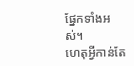ផ្នែកទាំងអស់។
ហេតុអ្វីកាន់តែ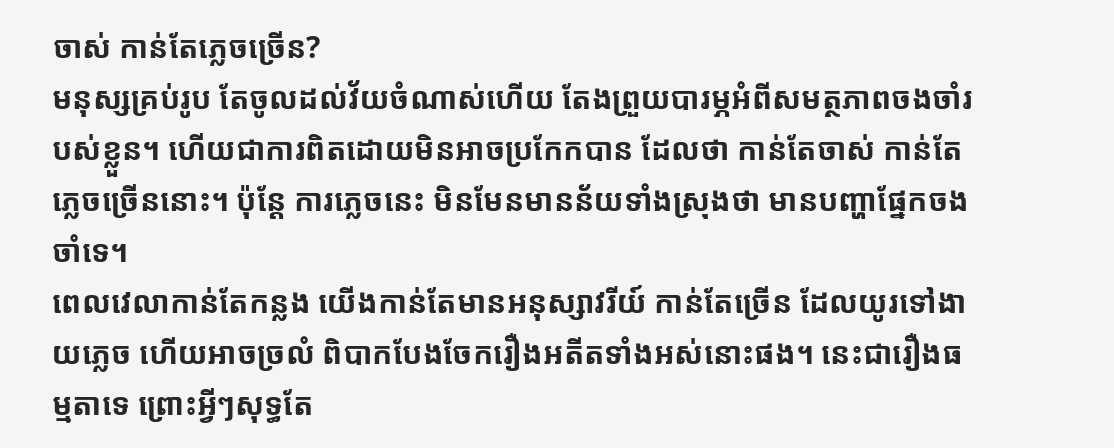ចាស់ កាន់តែភ្លេចច្រើន?
មនុស្សគ្រប់រូប តែចូលដល់វ័យចំណាស់ហើយ តែងព្រួយបារម្ភអំពីសមត្ថភាពចងចាំរបស់ខ្លួន។ ហើយជាការពិតដោយមិនអាចប្រកែកបាន ដែលថា កាន់តែចាស់ កាន់តែភ្លេចច្រើននោះ។ ប៉ុន្តែ ការភ្លេចនេះ មិនមែនមានន័យទាំងស្រុងថា មានបញ្ហាផ្នែកចងចាំទេ។
ពេលវេលាកាន់តែកន្លង យើងកាន់តែមានអនុស្សាវរីយ៍ កាន់តែច្រើន ដែលយូរទៅងាយភ្លេច ហើយអាចច្រលំ ពិបាកបែងចែករឿងអតីតទាំងអស់នោះផង។ នេះជារឿងធម្មតាទេ ព្រោះអ្វីៗសុទ្ធតែ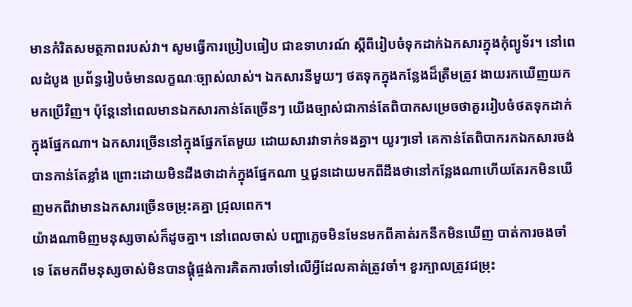មានកំរិតសមត្ថភាពរបស់វា។ សូមធ្វើការប្រៀបធៀប ជាឧទាហរណ៍ ស្តីពីរៀបចំទុកដាក់ឯកសារក្នុងកុំព្យូទ័រ។ នៅពេលដំបូង ប្រព័ន្ធរៀបចំមានលក្ខណៈច្បាស់លាស់។ ឯកសារនីមួយៗ ថតទុកក្នុងកន្លែងដ៏ត្រឹមត្រូវ ងាយរកឃើញយកមកប្រើវិញ។ ប៉ុន្តែនៅពេលមានឯកសារកាន់តែច្រើនៗ យើងច្បាស់ជាកាន់តែពិបាកសម្រេចថាគួររៀបចំថតទុកដាក់ក្នុងផ្នែកណា។ ឯកសារច្រើននៅក្នុងផ្នែកតែមួយ ដោយសារវាទាក់ទងគ្នា។ យូរៗទៅ គេកាន់តែពិបាករកឯកសារចង់បានកាន់តែខ្លាំង ព្រោះដោយមិនដឹងថាដាក់ក្នុងផ្នែកណា ឬជួនដោយមកពីដឹងថានៅកន្លែងណាហើយតែរកមិនឃើញមកពីវាមានឯកសារច្រើនចម្រុះគគ្នា ជ្រុលពេក។
យ៉ាងណាមិញមនុស្សចាស់ក៏ដូចគ្នា។ នៅពេលចាស់ បញ្ហាភ្លេចមិនមែនមកពីគាត់រកនឹកមិនឃើញ បាត់ការចងចាំទេ តែមកពីមនុស្សចាស់មិនបានផ្តុំផ្ចង់ការគិតការចាំទៅលើអ្វីដែលគាត់ត្រូវចាំ។ ខួរក្បាលត្រូវជម្រុះ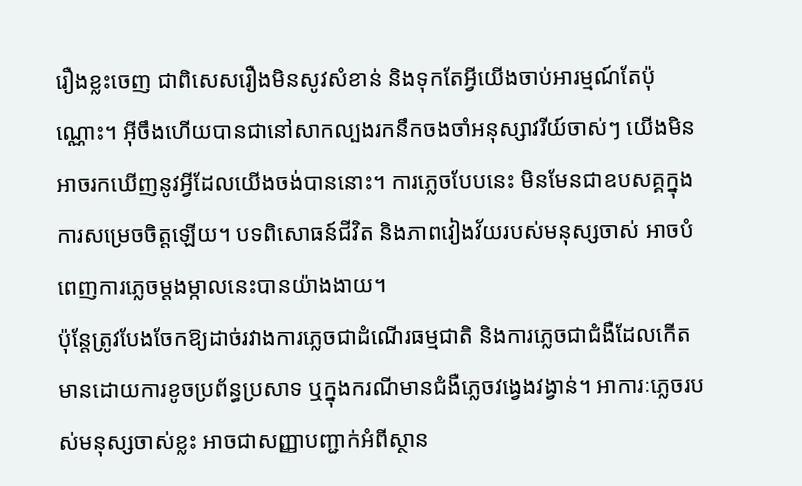រឿងខ្លះចេញ ជាពិសេសរឿងមិនសូវសំខាន់ និងទុកតែអ្វីយើងចាប់អារម្មណ៍តែប៉ុណ្ណោះ។ អ៊ីចឹងហើយបានជានៅសាកល្បងរកនឹកចងចាំអនុស្សាវរីយ៍ចាស់ៗ យើងមិនអាចរកឃើញនូវអ្វីដែលយើងចង់បាននោះ។ ការភ្លេចបែបនេះ មិនមែនជាឧបសគ្គក្នុងការសម្រេចចិត្តឡើយ។ បទពិសោធន៍ជីវិត និងភាពវៀងវ័យរបស់មនុស្សចាស់ អាចបំពេញការភ្លេចម្តងម្កាលនេះបានយ៉ាងងាយ។
ប៉ុន្តែត្រូវបែងចែកឱ្យដាច់រវាងការភ្លេចជាដំណើរធម្មជាតិ និងការភ្លេចជាជំងឺដែលកើតមានដោយការខូចប្រព័ន្ធប្រសាទ ឬក្នុងករណីមានជំងឺភ្លេចវង្វេងវង្វាន់។ អាការៈភ្លេចរបស់មនុស្សចាស់ខ្លះ អាចជាសញ្ញាបញ្ជាក់អំពីស្ថាន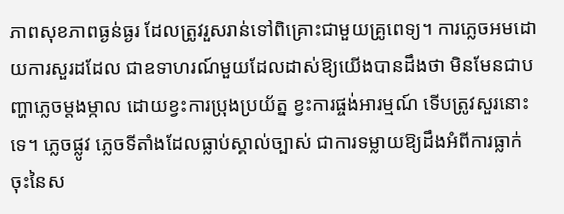ភាពសុខភាពធ្ងន់ធ្ងរ ដែលត្រូវរួសរាន់ទៅពិគ្រោះជាមួយគ្រូពេទ្យ។ ការភ្លេចអមដោយការសួរដដែល ជាឧទាហរណ៍មួយដែលដាស់ឱ្យយើងបានដឹងថា មិនមែនជាបញ្ហាភ្លេចម្តងម្កាល ដោយខ្វះការប្រុងប្រយ័ត្ន ខ្វះការផ្ចង់អារម្មណ៍ ទើបត្រូវសួរនោះទេ។ ភ្លេចផ្លូវ ភ្លេចទីតាំងដែលធ្លាប់ស្គាល់ច្បាស់ ជាការទម្លាយឱ្យដឹងអំពីការធ្លាក់ចុះនៃស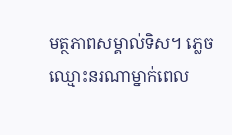មត្ថភាពសម្គាល់ទិស។ ភ្លេចឈ្មោះនរណាម្នាក់ពេល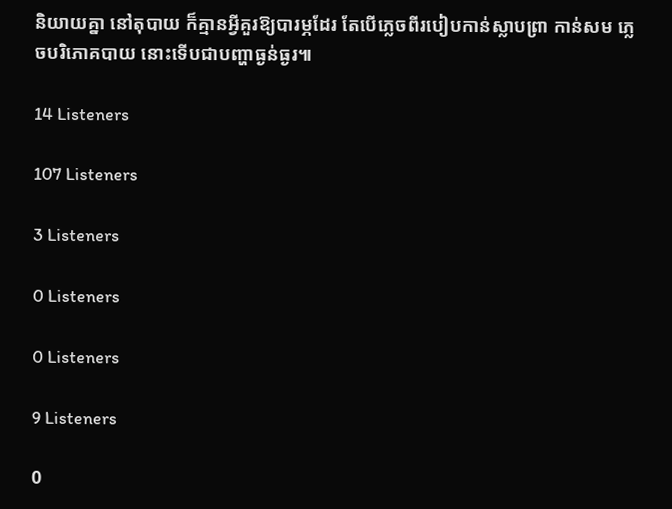និយាយគ្នា នៅតុបាយ ក៏គ្មានអ្វីគួរឱ្យបារម្ភដែរ តែបើភ្លេចពីរបៀបកាន់ស្លាបព្រា កាន់សម ភ្លេចបរិភោគបាយ នោះទើបជាបញ្ហាធ្ងន់ធ្ងរ៕

14 Listeners

107 Listeners

3 Listeners

0 Listeners

0 Listeners

9 Listeners

0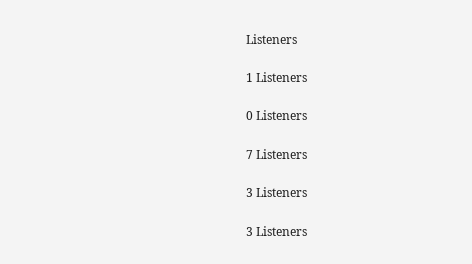Listeners

1 Listeners

0 Listeners

7 Listeners

3 Listeners

3 Listeners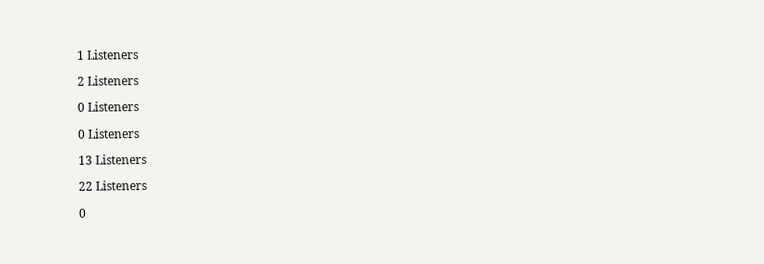1 Listeners

2 Listeners

0 Listeners

0 Listeners

13 Listeners

22 Listeners

0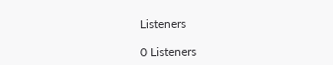Listeners

0 Listeners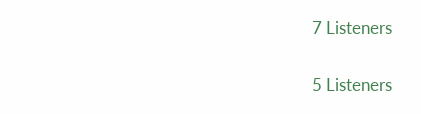7 Listeners

5 Listeners